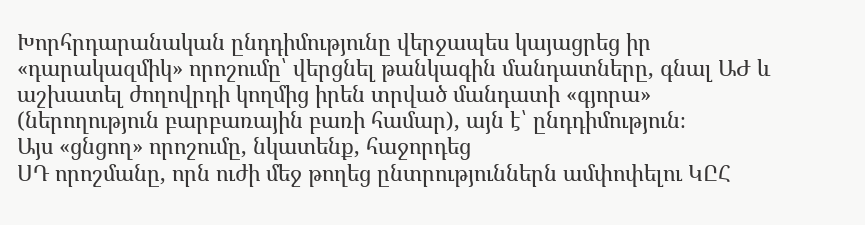Խորհրդարանական ընդդիմությունը վերջապես կայացրեց իր «դարակազմիկ» որոշումը՝ վերցնել թանկագին մանդատները, գնալ ԱԺ և աշխատել ժողովրդի կողմից իրեն տրված մանդատի «գյորա» (ներողություն բարբառային բառի համար), այն է՝ ընդդիմություն։
Այս «ցնցող» որոշումը, նկատենք, հաջորդեց
ՍԴ որոշմանը, որն ուժի մեջ թողեց ընտրություններն ամփոփելու ԿԸՀ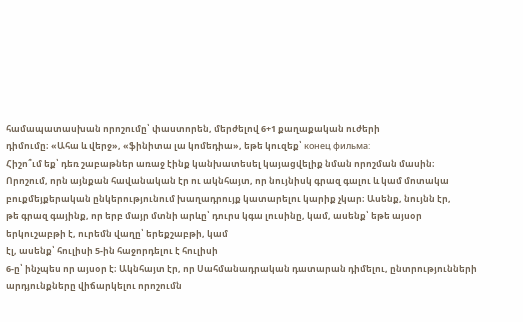համապատասխան որոշումը՝ փաստորեն, մերժելով 6+1 քաղաքական ուժերի
դիմումը։ «Ահա և վերջ», «ֆինիտա լա կոմեդիա», եթե կուզեք՝ конец фильма:
Հիշո՞ւմ եք՝ դեռ շաբաթներ առաջ էինք կանխատեսել կայացվելիք նման որոշման մասին։
Որոշում, որն այնքան հավանական էր ու ակնհայտ, որ նույնիսկ գրազ գալու և կամ մոտակա
բուքմեյքերական ընկերությունում խաղադրույք կատարելու կարիք չկար։ Ասենք, նույնն էր,
թե գրազ գայինք, որ երբ մայր մտնի արևը՝ դուրս կգա լուսինը, կամ, ասենք՝ եթե այսօր
երկուշաբթի է, ուրեմն վաղը՝ երեքշաբթի, կամ
էլ, ասենք՝ հուլիսի 5-ին հաջորդելու է հուլիսի
6-ը՝ ինչպես որ այսօր է։ Ակնհայտ էր, որ Սահմանադրական դատարան դիմելու, ընտրությունների
արդյունքները վիճարկելու որոշումն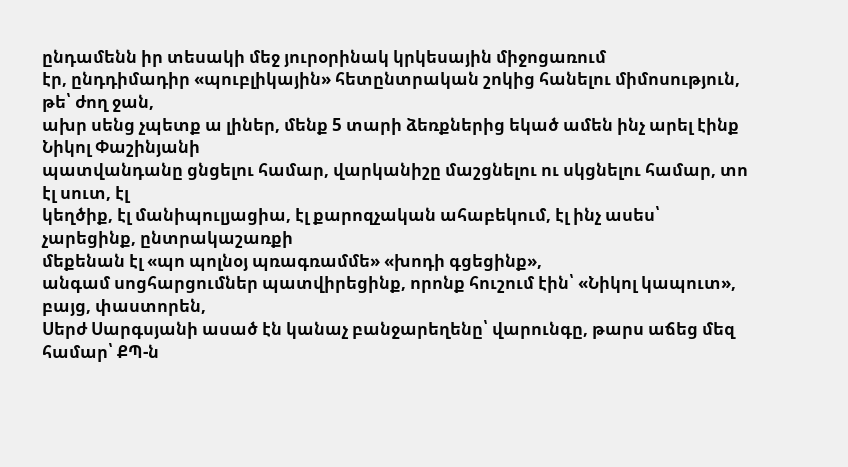ընդամենն իր տեսակի մեջ յուրօրինակ կրկեսային միջոցառում
էր, ընդդիմադիր «պուբլիկային» հետընտրական շոկից հանելու միմոսություն, թե՝ ժող ջան,
ախր սենց չպետք ա լիներ, մենք 5 տարի ձեռքներից եկած ամեն ինչ արել էինք Նիկոլ Փաշինյանի
պատվանդանը ցնցելու համար, վարկանիշը մաշցնելու ու սկցնելու համար, տո էլ սուտ, էլ
կեղծիք, էլ մանիպուլյացիա, էլ քարոզչական ահաբեկում, էլ ինչ ասես՝ չարեցինք, ընտրակաշառքի
մեքենան էլ «պո պոլնօյ պռագռամմե» «խոդի գցեցինք»,
անգամ սոցհարցումներ պատվիրեցինք, որոնք հուշում էին՝ «Նիկոլ կապուտ», բայց, փաստորեն,
Սերժ Սարգսյանի ասած էն կանաչ բանջարեղենը՝ վարունգը, թարս աճեց մեզ համար՝ ՔՊ-ն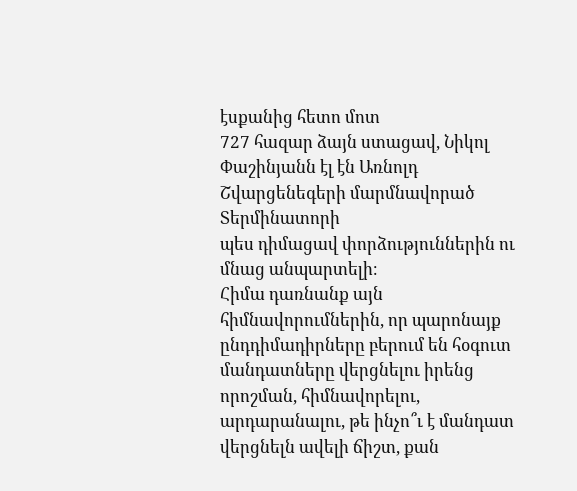էսքանից հետո մոտ
727 հազար ձայն ստացավ, Նիկոլ Փաշինյանն էլ էն Առնոլդ Շվարցենեգերի մարմնավորած Տերմինատորի
պես դիմացավ փորձություններին ու մնաց անպարտելի։
Հիմա դառնանք այն հիմնավորումներին, որ պարոնայք ընդդիմադիրները բերում են հօգուտ
մանդատները վերցնելու իրենց որոշման, հիմնավորելու, արդարանալու, թե ինչո՞ւ է մանդատ
վերցնելն ավելի ճիշտ, քան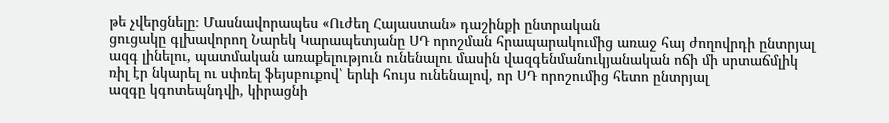թե չվերցնելը։ Մասնավորապես «Ուժեղ Հայաստան» դաշինքի ընտրական
ցուցակը գլխավորող Նարեկ Կարապետյանը ՍԴ որոշման հրապարակումից առաջ հայ ժողովրդի ընտրյալ
ազգ լինելու, պատմական առաքելություն ունենալու մասին վազգենմանուկյանական ոճի մի սրտաճմլիկ
ռիլ էր նկարել ու սփռել ֆեյսբուքով՝ երևի հույս ունենալով, որ ՍԴ որոշումից հետո ընտրյալ
ազգը կգոտեպնդվի, կիրացնի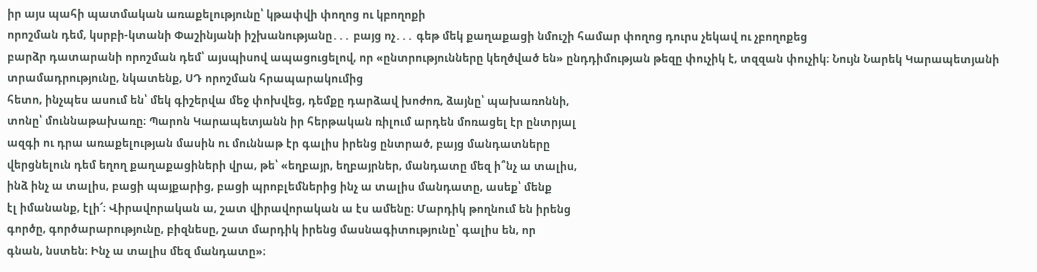իր այս պահի պատմական առաքելությունը՝ կթափվի փողոց ու կբողոքի
որոշման դեմ, կսրբի-կտանի Փաշինյանի իշխանությանը․․․ բայց ոչ․․․ գեթ մեկ քաղաքացի նմուշի համար փողոց դուրս չեկավ ու չբողոքեց
բարձր դատարանի որոշման դեմ՝ այսպիսով ապացուցելով, որ «ընտրությունները կեղծված են» ընդդիմության թեզը փուչիկ է, տզզան փուչիկ։ Նույն Նարեկ Կարապետյանի տրամադրությունը, նկատենք, ՍԴ որոշման հրապարակումից
հետո, ինչպես ասում են՝ մեկ գիշերվա մեջ փոխվեց, դեմքը դարձավ խոժոռ, ձայնը՝ պախառոննի,
տոնը՝ մուննաթախառը։ Պարոն Կարապետյանն իր հերթական ռիլում արդեն մոռացել էր ընտրյալ
ազգի ու դրա առաքելության մասին ու մուննաթ էր գալիս իրենց ընտրած, բայց մանդատները
վերցնելուն դեմ եղող քաղաքացիների վրա, թե՝ «եղբայր, եղբայրներ, մանդատը մեզ ի՞նչ ա տալիս,
ինձ ինչ ա տալիս, բացի պայքարից, բացի պրոբլեմներից ինչ ա տալիս մանդատը, ասեք՝ մենք
էլ իմանանք, էլի՜։ Վիրավորական ա, շատ վիրավորական ա էս ամենը։ Մարդիկ թողնում են իրենց
գործը, գործարարությունը, բիզնեսը, շատ մարդիկ իրենց մասնագիտությունը՝ գալիս են, որ
գնան, նստեն։ Ինչ ա տալիս մեզ մանդատը»։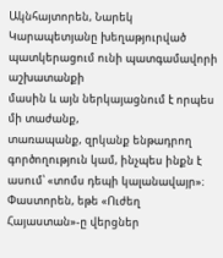Ակնհայտորեն, Նարեկ Կարապետյանը խեղաթյուրված պատկերացում ունի պատգամավորի աշխատանքի
մասին և այն ներկայացնում է որպես մի տաժանք,
տառապանք, զրկանք ենթադրող գործողություն կամ, ինչպես ինքն է ասում՝ «տոմս դեպի կալանավայր»։
Փաստորեն, եթե «Ուժեղ Հայաստան»-ը վերցներ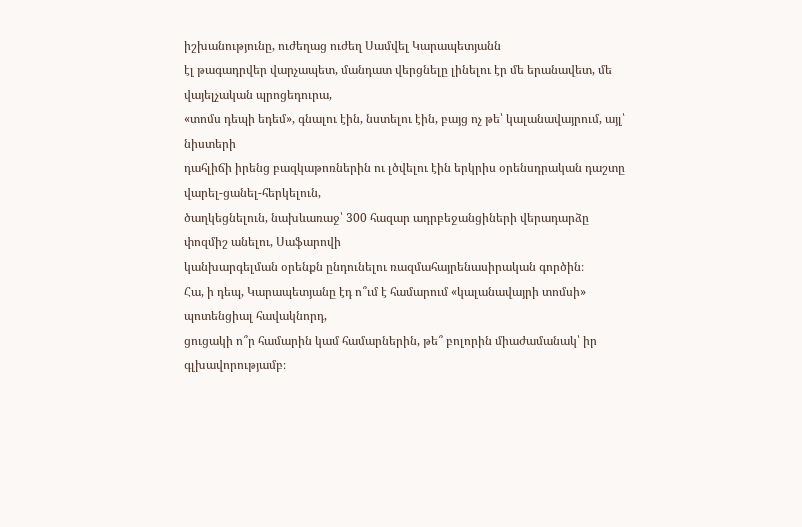իշխանությունը, ուժեղաց ուժեղ Սամվել Կարապետյանն
էլ թագադրվեր վարչապետ, մանդատ վերցնելը լինելու էր մե երանավետ, մե վայելչական պրոցեդուրա,
«տոմս դեպի եդեմ», գնալու էին, նստելու էին, բայց ոչ թե՝ կալանավայրում, այլ՝ նիստերի
դահլիճի իրենց բազկաթոռներին ու լծվելու էին երկրիս օրենսդրական դաշտը վարել-ցանել-հերկելուն,
ծաղկեցնելուն, նախևառաջ՝ 300 հազար ադրբեջանցիների վերադարձը փոզմիշ անելու, Սաֆարովի
կանխարգելման օրենքն ընդունելու ռազմահայրենասիրական գործին։
Հա, ի դեպ, Կարապետյանը էդ ո՞ւմ է համարում «կալանավայրի տոմսի» պոտենցիալ հավակնորդ,
ցուցակի ո՞ր համարին կամ համարներին, թե՞ բոլորին միաժամանակ՝ իր գլխավորությամբ։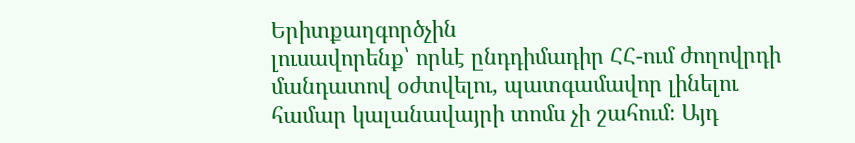Երիտքաղգործչին
լուսավորենք՝ որևէ ընդդիմադիր ՀՀ-ում ժողովրդի մանդատով օժտվելու, պատգամավոր լինելու
համար կալանավայրի տոմս չի շահում։ Այդ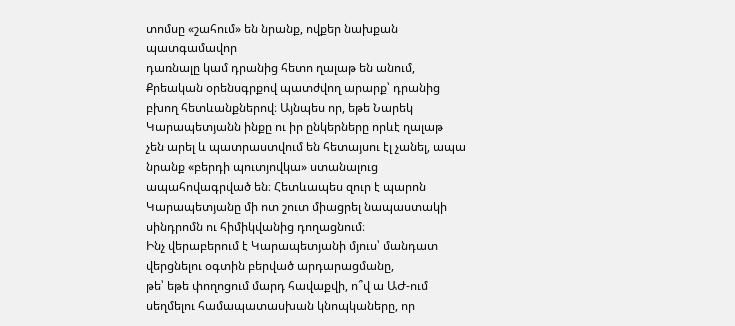տոմսը «շահում» են նրանք, ովքեր նախքան պատգամավոր
դառնալը կամ դրանից հետո ղալաթ են անում, Քրեական օրենսգրքով պատժվող արարք՝ դրանից
բխող հետևանքներով։ Այնպես որ, եթե Նարեկ Կարապետյանն ինքը ու իր ընկերները որևէ ղալաթ
չեն արել և պատրաստվում են հետայսու էլ չանել, ապա նրանք «բերդի պուտյովկա» ստանալուց
ապահովագրված են։ Հետևապես զուր է պարոն Կարապետյանը մի ոտ շուտ միացրել նապաստակի
սինդրոմն ու հիմիկվանից դողացնում։
Ինչ վերաբերում է Կարապետյանի մյուս՝ մանդատ վերցնելու օգտին բերված արդարացմանը,
թե՝ եթե փողոցում մարդ հավաքվի, ո՞վ ա ԱԺ-ում սեղմելու համապատասխան կնոպկաները, որ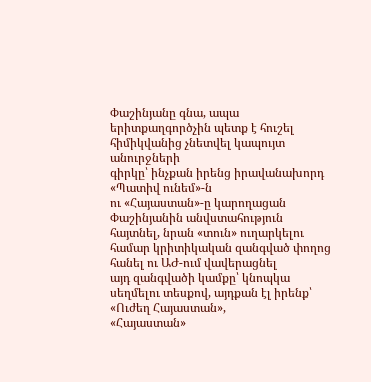Փաշինյանը գնա, ապա երիտքաղգործչին պետք է հուշել հիմիկվանից չնետվել կապույտ անուրջների
գիրկը՝ ինչքան իրենց իրավանախորդ «Պատիվ ունեմ»-ն
ու «Հայաստան»-ը կարողացան Փաշինյանին անվստահություն
հայտնել, նրան «տուն» ուղարկելու համար կրիտիկական զանգված փողոց հանել ու ԱԺ-ում վավերացնել
այդ զանգվածի կամքը՝ կնոպկա սեղմելու տեսքով, այդքան էլ իրենք՝ «Ուժեղ Հայաստան»,
«Հայաստան»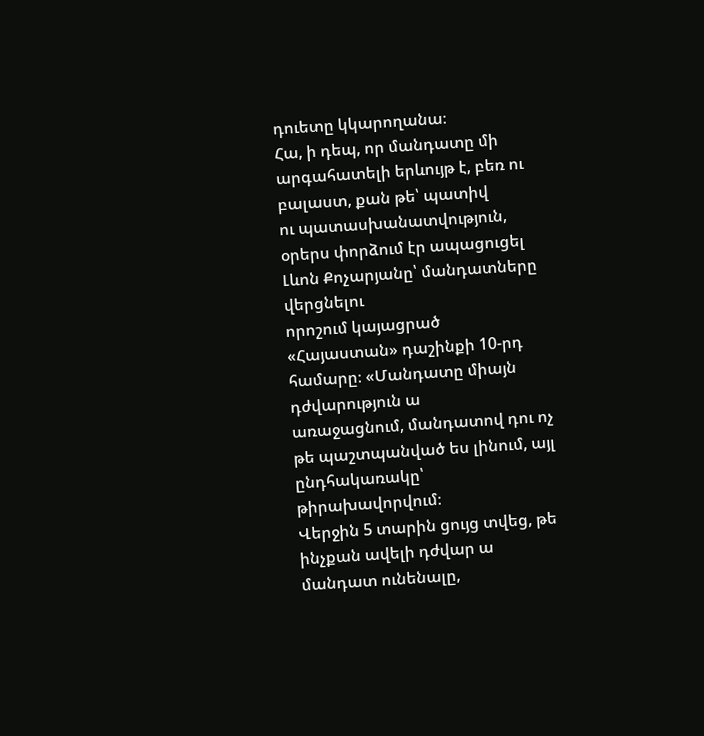դուետը կկարողանա։
Հա, ի դեպ, որ մանդատը մի արգահատելի երևույթ է, բեռ ու բալաստ, քան թե՝ պատիվ
ու պատասխանատվություն, օրերս փորձում էր ապացուցել Լևոն Քոչարյանը՝ մանդատները վերցնելու
որոշում կայացրած «Հայաստան» դաշինքի 10-րդ համարը։ «Մանդատը միայն դժվարություն ա
առաջացնում, մանդատով դու ոչ թե պաշտպանված ես լինում, այլ ընդհակառակը՝ թիրախավորվում։
Վերջին 5 տարին ցույց տվեց, թե ինչքան ավելի դժվար ա մանդատ ունենալը,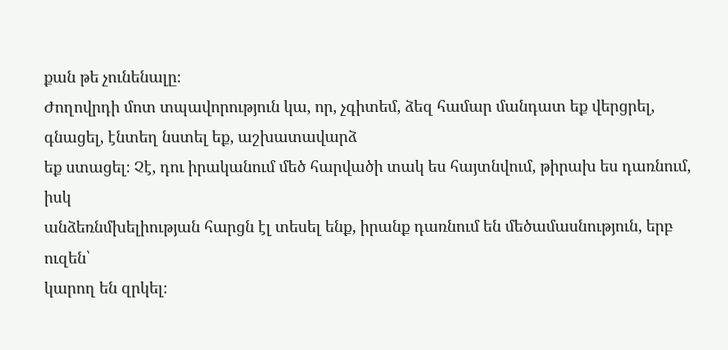քան թե չունենալը։
Ժողովրդի մոտ տպավորություն կա, որ, չգիտեմ, ձեզ համար մանդատ եք վերցրել, գնացել, էնտեղ նստել եք, աշխատավարձ
եք ստացել։ Չէ, դու իրականում մեծ հարվածի տակ ես հայտնվում, թիրախ ես դառնում, իսկ
անձեռնմխելիության հարցն էլ տեսել ենք, իրանք դառնում են մեծամասնություն, երբ ուզեն՝
կարող են զրկել։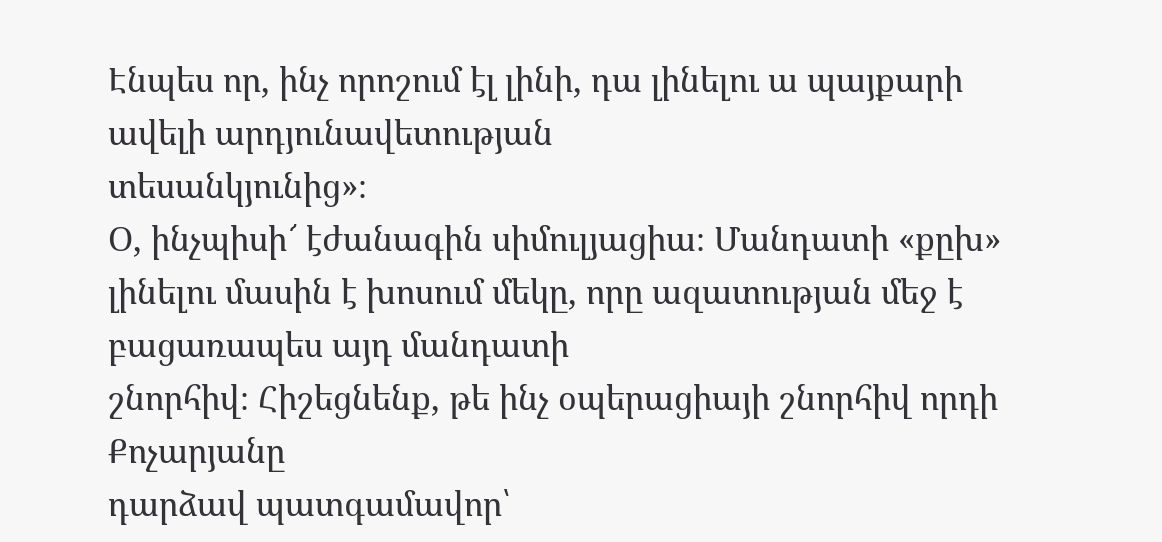Էնպես որ, ինչ որոշում էլ լինի, դա լինելու ա պայքարի ավելի արդյունավետության
տեսանկյունից»։
Օ, ինչպիսի՜ էժանագին սիմուլյացիա։ Մանդատի «քըխ» լինելու մասին է խոսում մեկը, որը ազատության մեջ է բացառապես այդ մանդատի
շնորհիվ։ Հիշեցնենք, թե ինչ օպերացիայի շնորհիվ որդի Քոչարյանը
դարձավ պատգամավոր՝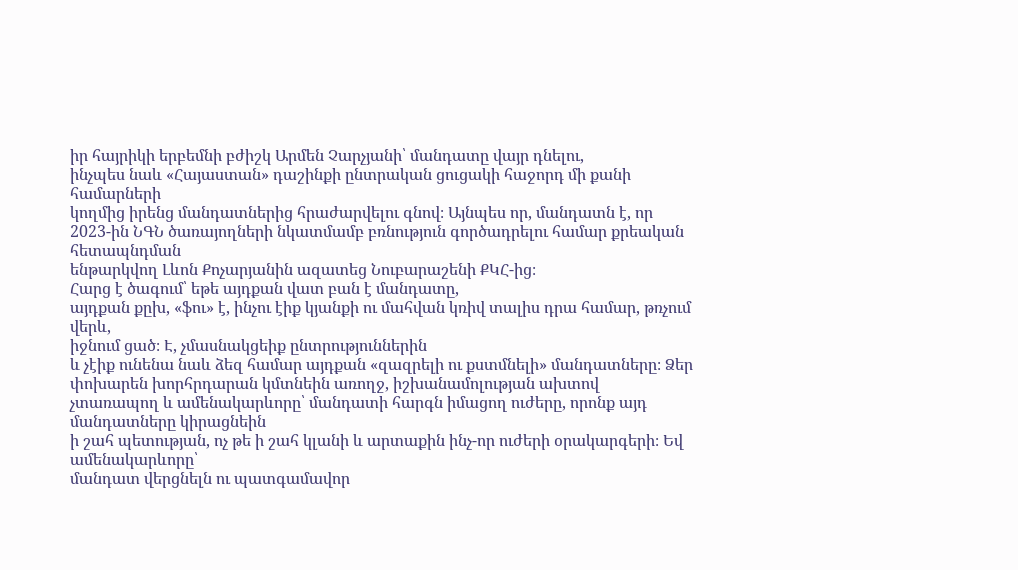իր հայրիկի երբեմնի բժիշկ Արմեն Չարչյանի՝ մանդատը վայր դնելու,
ինչպես նաև «Հայաստան» դաշինքի ընտրական ցուցակի հաջորդ մի քանի համարների
կողմից իրենց մանդատներից հրաժարվելու գնով։ Այնպես որ, մանդատն է, որ
2023-ին ՆԳՆ ծառայողների նկատմամբ բռնություն գործադրելու համար քրեական հետապնդման
ենթարկվող Լևոն Քոչարյանին ազատեց Նուբարաշենի ՔԿՀ-ից։
Հարց է ծագում՝ եթե այդքան վատ բան է մանդատը,
այդքան քըխ, «ֆու» է, ինչու էիք կյանքի ու մահվան կռիվ տալիս դրա համար, թռչում վերև,
իջնում ցած։ Է, չմասնակցեիք ընտրություններին
և չէիք ունենա նաև ձեզ համար այդքան «զազրելի ու քստմնելի» մանդատները։ Ձեր փոխարեն խորհրդարան կմտնեին առողջ, իշխանամոլության ախտով
չտառապող և ամենակարևորը՝ մանդատի հարգն իմացող ուժերը, որոնք այդ մանդատները կիրացնեին
ի շահ պետության, ոչ թե ի շահ կլանի և արտաքին ինչ-որ ուժերի օրակարգերի։ Եվ ամենակարևորը՝
մանդատ վերցնելն ու պատգամավոր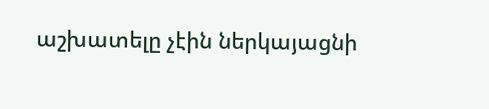աշխատելը չէին ներկայացնի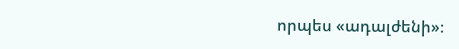որպես «ադալժենի»։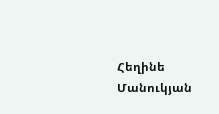Հեղինե Մանուկյան